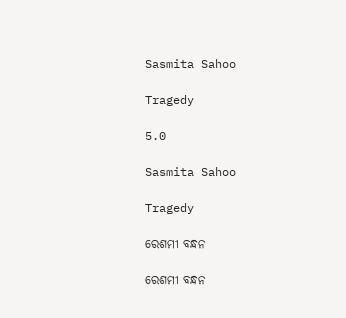Sasmita Sahoo

Tragedy

5.0

Sasmita Sahoo

Tragedy

ରେଶମୀ ବନ୍ଧନ

ରେଶମୀ ବନ୍ଧନ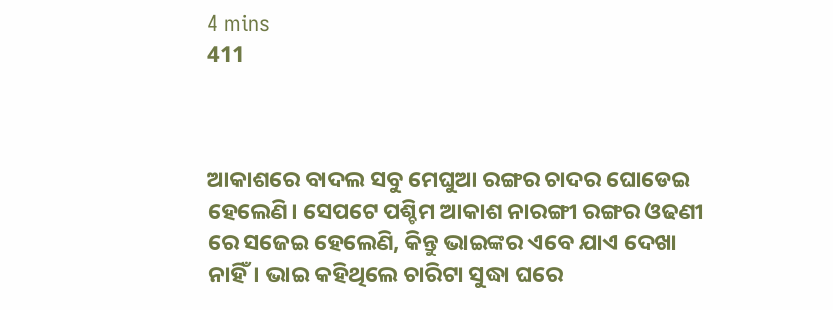4 mins
411



ଆକାଶରେ ବାଦଲ ସବୁ ମେଘୁଆ ରଙ୍ଗର ଚାଦର ଘୋଡେଇ ହେଲେଣି। ସେପଟେ ପଶ୍ଚିମ ଆକାଶ ନାରଙ୍ଗୀ ରଙ୍ଗର ଓଢଣୀ ରେ ସଜେଇ ହେଲେଣି, କିନ୍ତୁ ଭାଇଙ୍କର ଏବେ ଯାଏ ଦେଖା ନାହିଁ। ଭାଇ କହିଥିଲେ ଚାରିଟା ସୁଦ୍ଧା ଘରେ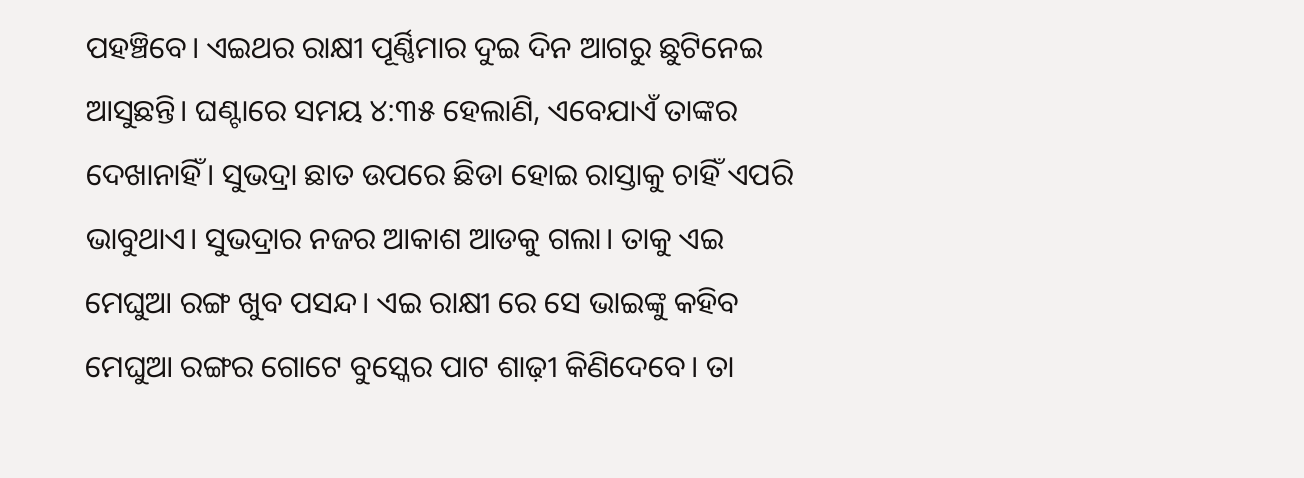ପହଞ୍ଚିବେ। ଏଇଥର ରାକ୍ଷୀ ପୂର୍ଣ୍ଣିମାର ଦୁଇ ଦିନ ଆଗରୁ ଛୁଟିନେଇ ଆସୁଛନ୍ତି। ଘଣ୍ଟାରେ ସମୟ ୪:୩୫ ହେଲାଣି, ଏବେଯାଏଁ ତାଙ୍କର ଦେଖାନାହିଁ। ସୁଭଦ୍ରା ଛାତ ଉପରେ ଛିଡା ହୋଇ ରାସ୍ତାକୁ ଚାହିଁ ଏପରି ଭାବୁଥାଏ। ସୁଭଦ୍ରାର ନଜର ଆକାଶ ଆଡକୁ ଗଲା। ତାକୁ ଏଇ ମେଘୁଆ ରଙ୍ଗ ଖୁବ ପସନ୍ଦ। ଏଇ ରାକ୍ଷୀ ରେ ସେ ଭାଇଙ୍କୁ କହିବ ମେଘୁଆ ରଙ୍ଗର ଗୋଟେ ବୁସ୍କେର ପାଟ ଶାଢ଼ୀ କିଣିଦେବେ। ତା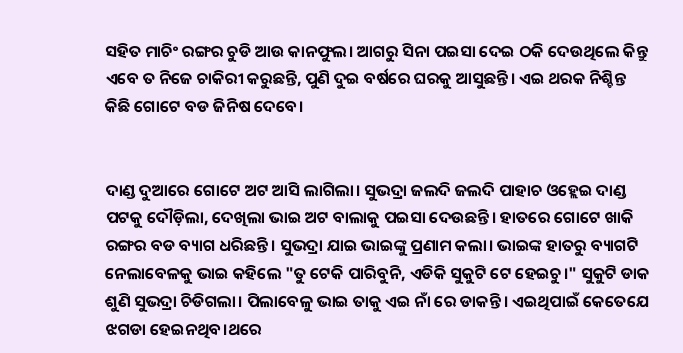ସହିତ ମାଚିଂ ରଙ୍ଗର ଚୁଡି ଆଉ କାନଫୁଲ। ଆଗରୁ ସିନା ପଇସା ଦେଇ ଠକି ଦେଉଥିଲେ କିନ୍ତୁ ଏବେ ତ ନିଜେ ଚାକିରୀ କରୁଛନ୍ତି, ପୁଣି ଦୁଇ ବର୍ଷରେ ଘରକୁ ଆସୁଛନ୍ତି। ଏଇ ଥରକ ନିଶ୍ଚିନ୍ତ କିଛି ଗୋଟେ ବଡ ଜିନିଷ ଦେବେ।


ଦାଣ୍ଡ ଦୁଆରେ ଗୋଟେ ଅଟ ଆସି ଲାଗିଲା। ସୁଭଦ୍ରା ଜଲଦି ଜଲଦି ପାହାଚ ଓହ୍ଲେଇ ଦାଣ୍ଡ ପଟକୁ ଦୌଡ଼ିଲା, ଦେଖିଲା ଭାଇ ଅଟ ବାଲାକୁ ପଇସା ଦେଉଛନ୍ତି। ହାତରେ ଗୋଟେ ଖାକି ରଙ୍ଗର ବଡ ବ୍ୟାଗ ଧରିଛନ୍ତି। ସୁଭଦ୍ରା ଯାଇ ଭାଇଙ୍କୁ ପ୍ରଣାମ କଲା। ଭାଇଙ୍କ ହାତରୁ ବ୍ୟାଗଟି ନେଲାବେଳକୁ ଭାଇ କହିଲେ "ତୁ ଟେକି ପାରିବୁନି, ଏଡିକି ସୁକୁଟି ଟେ ହେଇଚୁ।" ସୁକୁଟି ଡାକ ଶୁଣି ସୁଭଦ୍ରା ଚିଡିଗଲା। ପିଲାବେଳୁ ଭାଇ ତାକୁ ଏଇ ନାଁ ରେ ଡାକନ୍ତି। ଏଇଥିପାଇଁ କେତେଯେ ଝଗଡା ହେଇନଥିବ।ଥରେ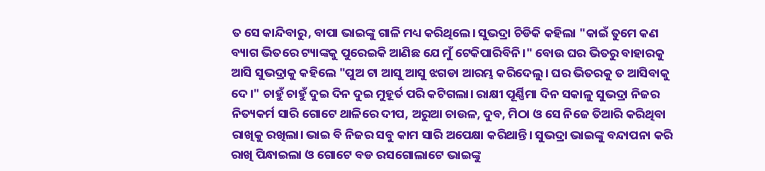ତ ସେ କାନ୍ଦିବାରୁ, ବାପା ଭାଇଙ୍କୁ ଗାଳି ମଧ୍ୟ କରିଥିଲେ। ସୁଭଦ୍ରା ଚିଡିକି କହିଲା "କାଇଁ ତୁମେ କଣ ବ୍ୟାଗ ଭିତରେ ଟ୍ୟାଙ୍କକୁ ପୁରେଇକି ଆଣିଛ ଯେ ମୁଁ ଟେକିପାରିବିନି।" ବୋଉ ଘର ଭିତରୁ ବାହାରକୁ ଆସି ସୁଭଦ୍ରାକୁ କହିଲେ "ପୁଅ ଟା ଆସୁ ଆସୁ ଝଗଡା ଆରମ୍ଭ କରିଦେଲୁ। ଘର ଭିତରକୁ ତ ଆସିବାକୁ ଦେ।" ଚାହୁଁ ଚାହୁଁ ଦୁଇ ଦିନ ଦୁଇ ମୁହୂର୍ତ ପରି କଟିଗଲା। ରାକ୍ଷୀ ପୂର୍ଣ୍ଣିମା ଦିନ ସକାଳୁ ସୁଭଦ୍ରା ନିଜର ନିତ୍ୟକର୍ମ ସାରି ଗୋଟେ ଥାଳିରେ ଦୀପ, ଅରୁଆ ଚାଉଳ, ଦୁବ, ମିଠା ଓ ସେ ନିଜେ ତିଆରି କରିଥିବା ରାଖିକୁ ରଖିଲା। ଭାଇ ବି ନିଜର ସବୁ କାମ ସାରି ଅପେକ୍ଷା କରିଥାନ୍ତି। ସୁଭଦ୍ରା ଭାଇଙ୍କୁ ବନ୍ଦାପନା କରି ରାଖି ପିନ୍ଧାଇଲା ଓ ଗୋଟେ ବଡ ରସଗୋଲାଟେ ଭାଇଙ୍କୁ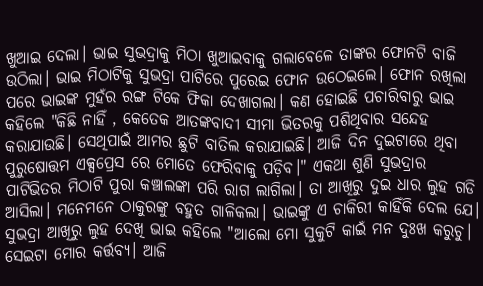ଖୁଆଇ ଦେଲା। ଭାଇ ସୁଭଦ୍ରାକୁ ମିଠା ଖୁଆଇବାକୁ ଗଲାବେଳେ ତାଙ୍କର ଫୋନଟି ବାଜି ଉଠିଲା। ଭାଇ ମିଠାଟିକୁ ସୁଭଦ୍ରା ପାଟିରେ ପୁରେଇ ଫୋନ ଉଠେଇଲେ। ଫୋନ ରଖିଲା ପରେ ଭାଇଙ୍କ ମୁହଁର ରଙ୍ଗ ଟିକେ ଫିକା ଦେଖାଗଲା। କଣ ହୋଇଛି ପଚାରିବାରୁ ଭାଇ କହିଲେ "କିଛି ନାହିଁ , କେତେକ ଆତଙ୍କବାଦୀ ସୀମା ଭିତରକୁ ପଶିଥିବାର ସନ୍ଦେହ କରାଯାଉଛି। ସେଥିପାଇଁ ଆମର ଛୁଟି ବାତିଲ କରାଯାଇଛି। ଆଜି ଦିନ ଦୁଇଟାରେ ଥିବା ପୁରୁଷୋତ୍ତମ ଏକ୍ସପ୍ରେସ ରେ ମୋତେ ଫେରିବାକୁ ପଡ଼ିବ।" ଏକଥା ଶୁଣି ସୁଭଦ୍ରାର ପାଟିଭିତର ମିଠାଟି ପୁରା କଞ୍ଚାଲଙ୍କା ପରି ରାଗ ଲାଗିଲା। ତା ଆଖିରୁ ଦୁଇ ଧାର ଲୁହ ଗଡି ଆସିଲା। ମନେମନେ ଠାକୁରଙ୍କୁ ବହୁତ ଗାଳିକଲା। ଭାଇଙ୍କୁ ଏ ଚାକିରୀ କାହିଁକି ଦେଲ ଯେ। ସୁଭଦ୍ରା ଆଖିରୁ ଲୁହ ଦେଖି ଭାଇ କହିଲେ "ଆଲୋ ମୋ ସୁକୁଟି କାଇଁ ମନ ଦୁଃଖ କରୁଚୁ। ସେଇଟା ମୋର କର୍ତ୍ତବ୍ୟ। ଆଜି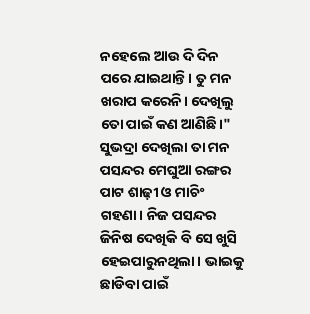ନହେଲେ ଆଉ ଦି ଦିନ ପରେ ଯାଇଥାନ୍ତି। ତୁ ମନ ଖରାପ କରେନି। ଦେଖିଲୁ ତୋ ପାଇଁ କଣ ଆଣିଛି।" ସୁଭଦ୍ରା ଦେଖିଲା ତା ମନ ପସନ୍ଦର ମେଘୁଆ ରଙ୍ଗର ପାଟ ଶାଢ଼ୀ ଓ ମାଚିଂ ଗହଣା। ନିଜ ପସନ୍ଦର ଜିନିଷ ଦେଖିକି ବି ସେ ଖୁସି ହେଇପାରୁନଥିଲା। ଭାଇକୁ ଛାଡିବା ପାଇଁ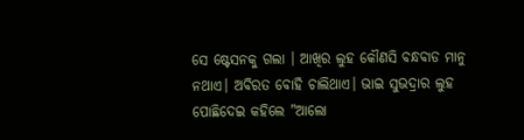ସେ ଷ୍ଟେସନକୁ ଗଲା । ଆଖିର ଲୁହ କୌଣସି ବନ୍ଧବାଡ ମାନୁ ନଥାଏ। ଅବିରତ ବୋହି ଚାଲିଥାଏ। ଭାଇ ସୁଭଦ୍ରାର ଲୁହ ପୋଛିଦେଇ କହିଲେ "ଆଲୋ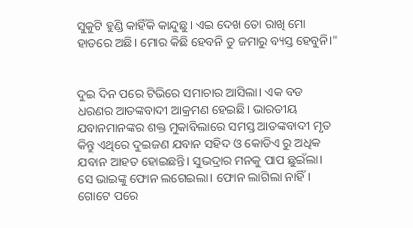ସୁକୁଟି ହୁଣ୍ଡି କାହିଁକି କାନ୍ଦୁଛୁ। ଏଇ ଦେଖ ତୋ ରାଖି ମୋ ହାତରେ ଅଛି। ମୋର କିଛି ହେବନି ତୁ ଜମାରୁ ବ୍ୟସ୍ତ ହେବୁନି।"


ଦୁଇ ଦିନ ପରେ ଟିଭିରେ ସମାଚାର ଆସିଲା। ଏକ ବଡ ଧରଣର ଆତଙ୍କବାଦୀ ଆକ୍ରମଣ ହେଇଛି। ଭାରତୀୟ ଯବାନମାନଙ୍କର ଶକ୍ତ ମୁକାବିଲାରେ ସମସ୍ତ ଆତଙ୍କବାଦୀ ମୃତ କିନ୍ତୁ ଏଥିରେ ଦୁଇଜଣ ଯବାନ ସହିଦ ଓ କୋଡିଏ ରୁ ଅଧିକ ଯବାନ ଆହତ ହୋଇଛନ୍ତି। ସୁଭଦ୍ରାର ମନକୁ ପାପ ଛୁଇଁଲା। ସେ ଭାଇଙ୍କୁ ଫୋନ ଲଗେଇଲା। ଫୋନ ଲାଗିଲା ନାହିଁ। ଗୋଟେ ପରେ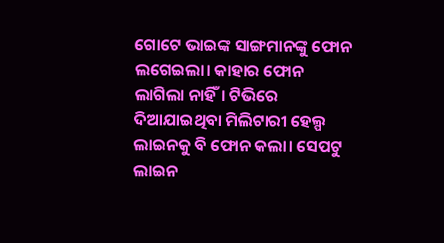ଗୋଟେ ଭାଇଙ୍କ ସାଙ୍ଗମାନଙ୍କୁ ଫୋନ ଲଗେଇଲା। କାହାର ଫୋନ ଲାଗିଲା ନାହିଁ। ଟିଭିରେ ଦିଆଯାଇଥିବା ମିଲିଟାରୀ ହେଲ୍ପ ଲାଇନକୁ ବି ଫୋନ କଲା। ସେପଟୁ ଲାଇନ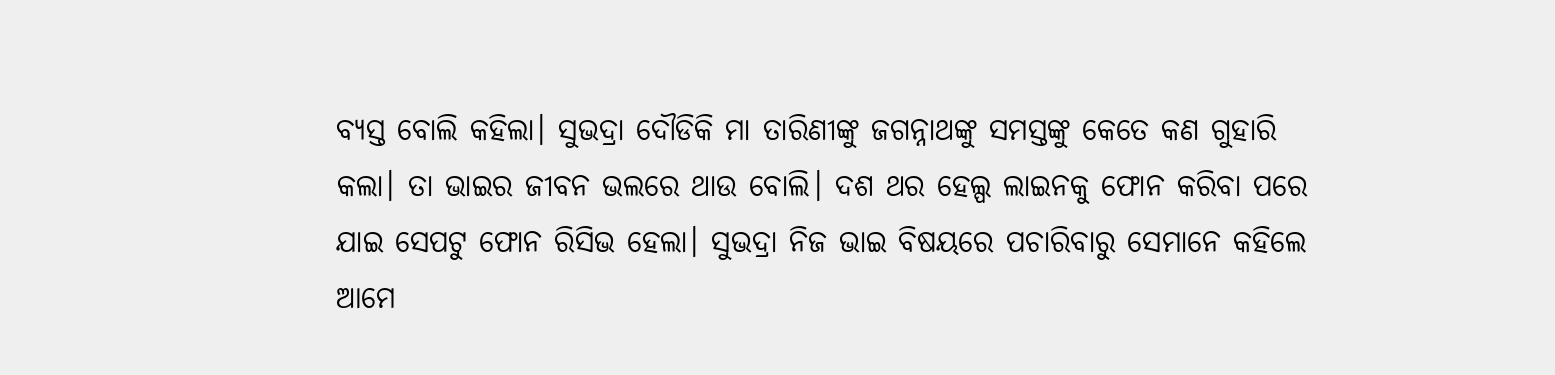ବ୍ୟସ୍ତ ବୋଲି କହିଲା। ସୁଭଦ୍ରା ଦୌଡିକି ମା ତାରିଣୀଙ୍କୁ ଜଗନ୍ନାଥଙ୍କୁ ସମସ୍ତଙ୍କୁ କେତେ କଣ ଗୁହାରି କଲା। ତା ଭାଇର ଜୀବନ ଭଲରେ ଥାଉ ବୋଲି। ଦଶ ଥର ହେଲ୍ପ ଲାଇନକୁ ଫୋନ କରିବା ପରେ ଯାଇ ସେପଟୁ ଫୋନ ରିସିଭ ହେଲା। ସୁଭଦ୍ରା ନିଜ ଭାଇ ବିଷୟରେ ପଚାରିବାରୁ ସେମାନେ କହିଲେ ଆମେ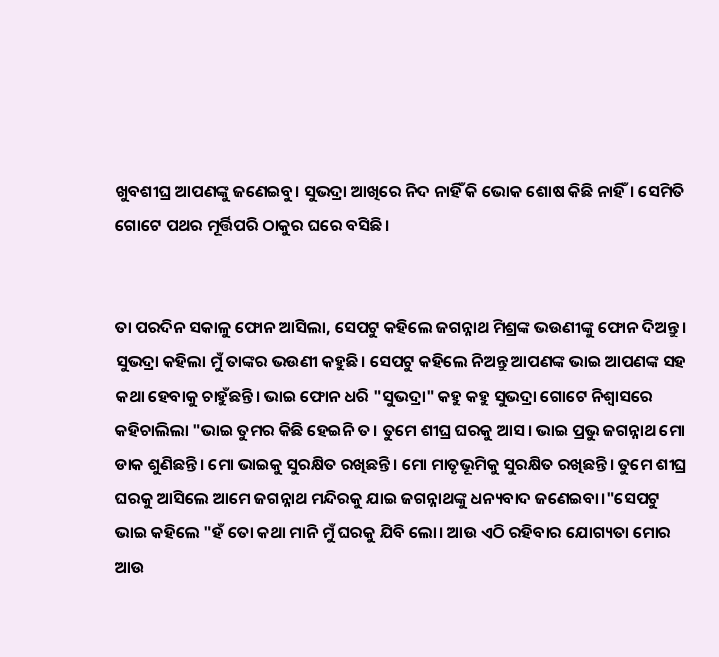ଖୁବଶୀଘ୍ର ଆପଣଙ୍କୁ ଜଣେଇବୁ। ସୁଭଦ୍ରା ଆଖିରେ ନିଦ ନାହିଁ କି ଭୋକ ଶୋଷ କିଛି ନାହିଁ। ସେମିତି ଗୋଟେ ପଥର ମୂର୍ତ୍ତିପରି ଠାକୁର ଘରେ ବସିଛି।


ତା ପରଦିନ ସକାଳୁ ଫୋନ ଆସିଲା, ସେପଟୁ କହିଲେ ଜଗନ୍ନାଥ ମିଶ୍ରଙ୍କ ଭଉଣୀଙ୍କୁ ଫୋନ ଦିଅନ୍ତୁ। ସୁଭଦ୍ରା କହିଲା ମୁଁ ତାଙ୍କର ଭଉଣୀ କହୁଛି। ସେପଟୁ କହିଲେ ନିଅନ୍ତୁ ଆପଣଙ୍କ ଭାଇ ଆପଣଙ୍କ ସହ କଥା ହେବାକୁ ଚାହୁଁଛନ୍ତି। ଭାଇ ଫୋନ ଧରି "ସୁଭଦ୍ରା" କହୁ କହୁ ସୁଭଦ୍ରା ଗୋଟେ ନିଶ୍ୱାସରେ କହିଚାଲିଲା "ଭାଇ ତୁମର କିଛି ହେଇନି ତ। ତୁମେ ଶୀଘ୍ର ଘରକୁ ଆସ। ଭାଇ ପ୍ରଭୁ ଜଗନ୍ନାଥ ମୋ ଡାକ ଶୁଣିଛନ୍ତି। ମୋ ଭାଇକୁ ସୁରକ୍ଷିତ ରଖିଛନ୍ତି। ମୋ ମାତୃଭୂମିକୁ ସୁରକ୍ଷିତ ରଖିଛନ୍ତି। ତୁମେ ଶୀଘ୍ର ଘରକୁ ଆସିଲେ ଆମେ ଜଗନ୍ନାଥ ମନ୍ଦିରକୁ ଯାଇ ଜଗନ୍ନାଥଙ୍କୁ ଧନ୍ୟବାଦ ଜଣେଇବା।"ସେପଟୁ ଭାଇ କହିଲେ "ହଁ ତୋ କଥା ମାନି ମୁଁ ଘରକୁ ଯିବି ଲୋ। ଆଉ ଏଠି ରହିବାର ଯୋଗ୍ୟତା ମୋର ଆଉ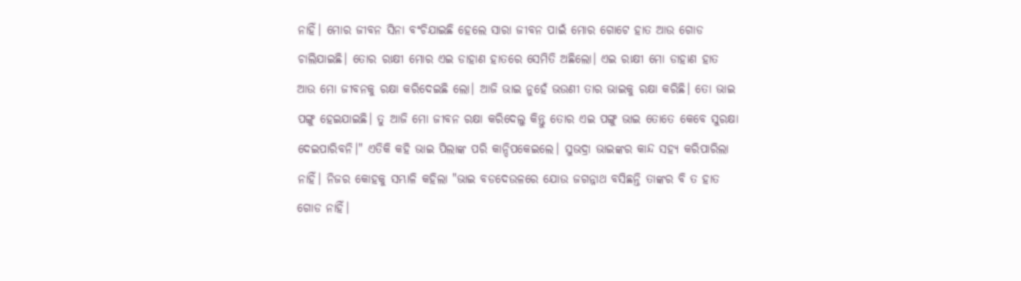ନାହିଁ। ମୋର ଜୀବନ ସିନା ବଂଚିଯାଇଛି ହେଲେ ସାରା ଜୀବନ ପାଇଁ ମୋର ଗୋଟେ ହାତ ଆଉ ଗୋଡ ଚାଲିଯାଇଛି। ତୋର ରାକ୍ଷୀ ମୋର ଏଇ ଡାହାଣ ହାତରେ ସେମିତି ଅଛିଲୋ। ଏଇ ରାକ୍ଷୀ ମୋ ଡାହାଣ ହାତ ଆଉ ମୋ ଜୀବନକୁ ରକ୍ଷା କରିଦେଇଛି ଲୋ। ଆଜି ଭାଇ ନୁହେଁ ଭଉଣୀ ତାର ଭାଇକୁ ରକ୍ଷା କରିଛି। ତୋ ଭାଇ ପଙ୍ଗୁ ହେଇଯାଇଛି। ତୁ ଆଜି ମୋ ଜୀବନ ରକ୍ଷା କରିଦେଲୁ କିନ୍ତୁ ତୋର ଏଇ ପଙ୍ଗୁ ଭାଇ ତୋତେ କେବେ ସୁରକ୍ଷା ଦେଇପାରିବନି।" ଏତିକି କହି ଭାଇ ପିଲାଙ୍କ ପରି କାନ୍ଦିପକେଇଲେ। ସୁଭଦ୍ରା ଭାଇଙ୍କର କାନ୍ଦ ସହ୍ୟ କରିପାରିଲା ନାହିଁ। ନିଜର କୋହକୁ ସମ୍ଭାଳି କହିଲା "ଭାଇ ବଡଦେଉଳରେ ଯୋଉ ଜଗନ୍ନାଥ ବସିଛନ୍ତି ତାଙ୍କର ବି ତ ହାତ ଗୋଡ ନାହିଁ।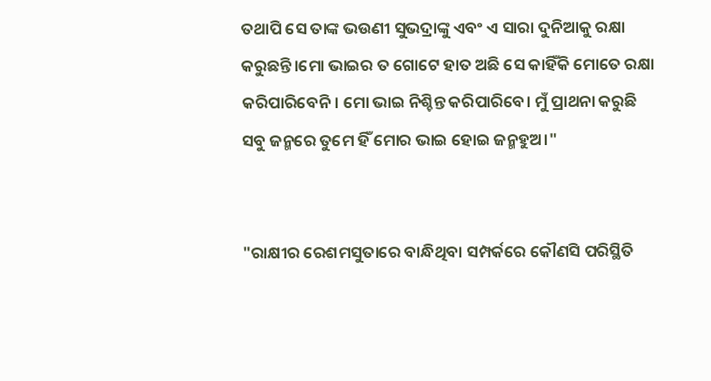ତଥାପି ସେ ତାଙ୍କ ଭଉଣୀ ସୁଭଦ୍ରାଙ୍କୁ ଏବଂ ଏ ସାରା ଦୁନିଆକୁ ରକ୍ଷା କରୁଛନ୍ତି।ମୋ ଭାଇର ତ ଗୋଟେ ହାତ ଅଛି ସେ କାହିଁକି ମୋତେ ରକ୍ଷା କରିପାରିବେନି। ମୋ ଭାଇ ନିଶ୍ଚିନ୍ତ କରିପାରିବେ। ମୁଁ ପ୍ରାଥନା କରୁଛି ସବୁ ଜନ୍ମରେ ତୁମେ ହିଁ ମୋର ଭାଇ ହୋଇ ଜନ୍ମହୁଅ।"


"ରାକ୍ଷୀର ରେଶମସୁତାରେ ବାନ୍ଧିଥିବା ସମ୍ପର୍କରେ କୌଣସି ପରିସ୍ଥିତି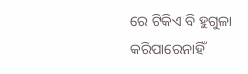ରେ ଟିକିଏ ବି ହୁଗୁଳା କରିପାରେନାହିଁ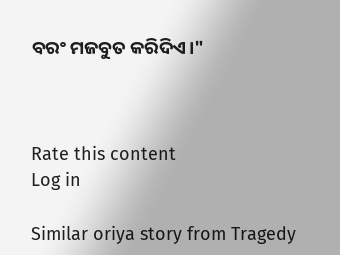ବରଂ ମଜବୁତ କରିଦିଏ।"



Rate this content
Log in

Similar oriya story from Tragedy